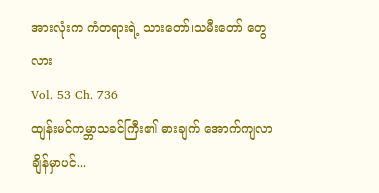အားလုံးက ကံတရားရဲ့ သားတော်၊သမီးတော် တွေလား
Vol. 53 Ch. 736
ထျန်းမင်ကမ္ဘာသခင်ကြီး၏ ဓားချက် အောက်ကျလာချိန်မှာပင်...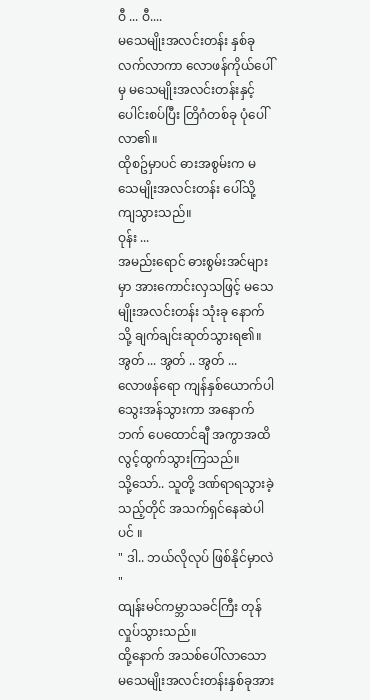ဝီ ... ဝီ....
မသေမျိုးအလင်းတန်း နှစ်ခု လက်လာကာ လောဖန်ကိုယ်ပေါ်မှ မသေမျိုးအလင်းတန်းနှင့် ပေါင်းစပ်ပြီး တြိဂံတစ်ခု ပုံပေါ်လာ၏။
ထိုစဥ်မှာပင် ဓားအစွမ်းက မသေမျိုးအလင်းတန်း ပေါ်သို့ ကျသွားသည်။
ဝုန်း ...
အမည်းရောင် ဓားစွမ်းအင်များမှာ အားကောင်းလှသဖြင့် မသေမျိုးအလင်းတန်း သုံးခု နောက်သို့ ချက်ချင်းဆုတ်သွားရ၏။
အွတ် ... အွတ် .. အွတ် ...
လောဖန်ရော ကျန်နှစ်ယောက်ပါ သွေးအန်သွားကာ အနောက်ဘက် ပေထောင်ချီ အကွာအထိ လွင့်ထွက်သွားကြသည်။
သို့သော်.. သူတို့ ဒဏ်ရာရသွားခဲ့သည့်တိုင် အသက်ရှင်နေဆဲပါပင် ။
" ဒါ.. ဘယ်လိုလုပ် ဖြစ်နိုင်မှာလဲ "
ထျန်းမင်ကမ္ဘာသခင်ကြီး တုန်လှုပ်သွားသည်။
ထို့နောက် အသစ်ပေါ်လာသော မသေမျိုးအလင်းတန်းနှစ်ခုအား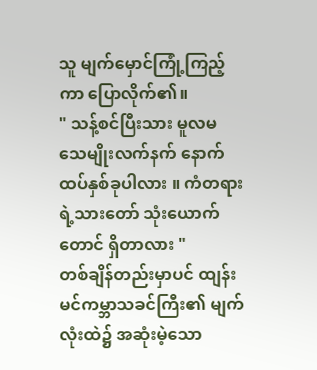သူ မျက်မှောင်ကြုံ့ကြည့်ကာ ပြောလိုက်၏။
" သန့်စင်ပြီးသား မူလမသေမျိုးလက်နက် နောက်ထပ်နှစ်ခုပါလား ။ ကံတရားရဲ့သားတော် သုံးယောက်တောင် ရှိတာလား "
တစ်ချိန်တည်းမှာပင် ထျန်းမင်ကမ္ဘာသခင်ကြီး၏ မျက်လုံးထဲ၌ အဆုံးမဲ့သော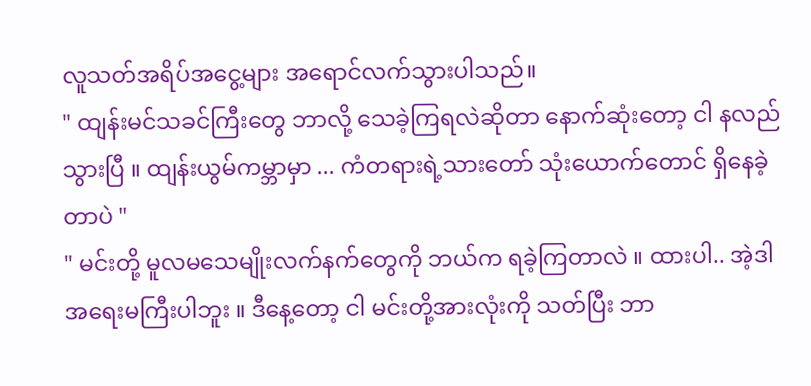လူသတ်အရိပ်အငွေ့များ အရောင်လက်သွားပါသည်။
" ထျန်းမင်သခင်ကြီးတွေ ဘာလို့ သေခဲ့ကြရလဲဆိုတာ နောက်ဆုံးတော့ ငါ နလည်သွားပြီ ။ ထျန်းယွမ်ကမ္ဘာမှာ ... ကံတရားရဲ့သားတော် သုံးယောက်တောင် ရှိနေခဲ့တာပဲ "
" မင်းတို့ မူလမသေမျိုးလက်နက်တွေကို ဘယ်က ရခဲ့ကြတာလဲ ။ ထားပါ.. အဲ့ဒါ အရေးမကြီးပါဘူး ။ ဒီနေ့တော့ ငါ မင်းတို့အားလုံးကို သတ်ပြီး ဘာ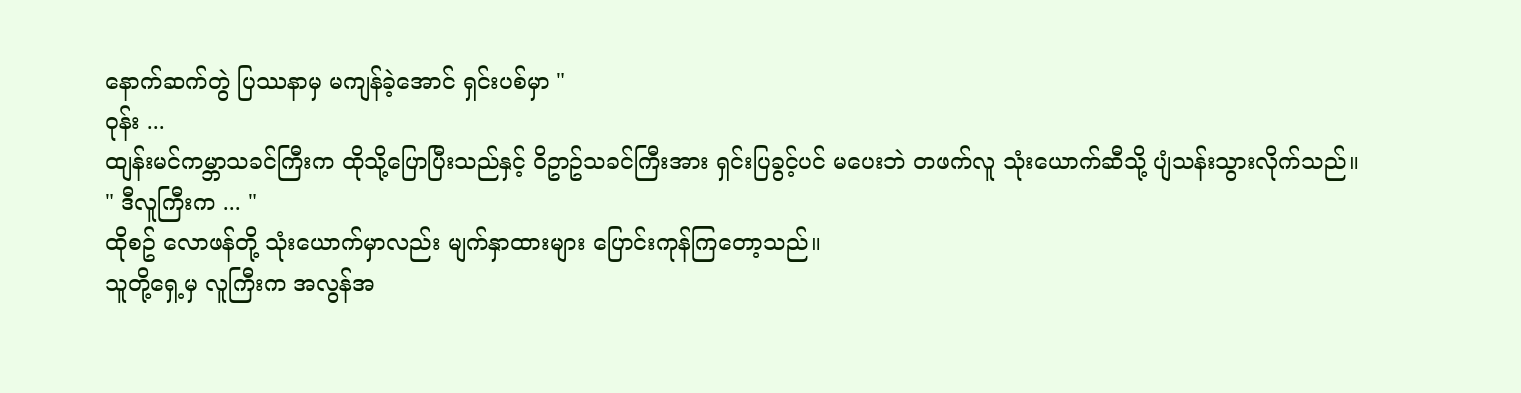နောက်ဆက်တွဲ ပြဿနာမှ မကျန်ခဲ့အောင် ရှင်းပစ်မှာ "
ဝုန်း ...
ထျန်းမင်ကမ္ဘာသခင်ကြီးက ထိုသို့ပြောပြီးသည်နှင့် ဝိဥာဥ်သခင်ကြီးအား ရှင်းပြခွင့်ပင် မပေးဘဲ တဖက်လူ သုံးယောက်ဆီသို့ ပျံသန်းသွားလိုက်သည်။
" ဒီလူကြီးက ... "
ထိုစဥ် လောဖန်တို့ သုံးယောက်မှာလည်း မျက်နှာထားများ ပြောင်းကုန်ကြတော့သည်။
သူတို့ရှေ့မှ လူကြီးက အလွန်အ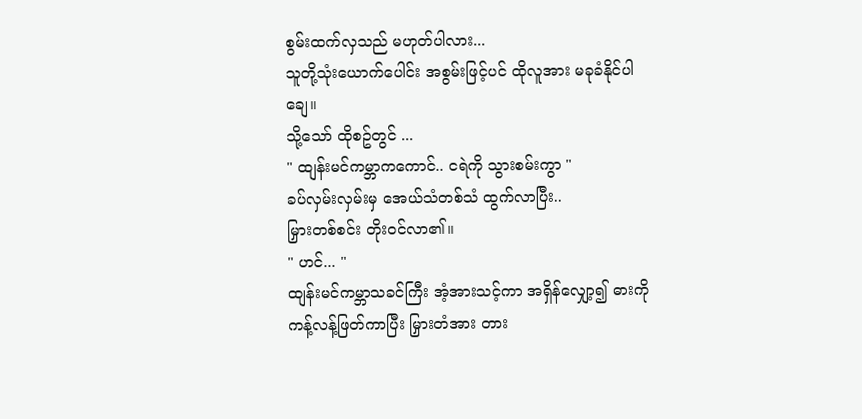စွမ်းထက်လှသည် မဟုတ်ပါလား...
သူတို့သုံးယောက်ပေါင်း အစွမ်းဖြင့်ပင် ထိုလူအား မခုခံနိုင်ပါချေ။
သို့သော် ထိုစဥ်တွင် ...
" ထျန်းမင်ကမ္ဘာကကောင်.. ငရဲကို သွားစမ်းကွာ "
ခပ်လှမ်းလှမ်းမှ အေယ်သံတစ်သံ ထွက်လာပြီး..
မြှားတစ်စင်း တိုးဝင်လာ၏။
" ဟင်... "
ထျန်းမင်ကမ္ဘာသခင်ကြီး အံ့အားသင့်ကာ အရှိန်လျှော့၍ ဓားကို ကန့်လန့်ဖြတ်ကာပြီး မြှားတံအား တား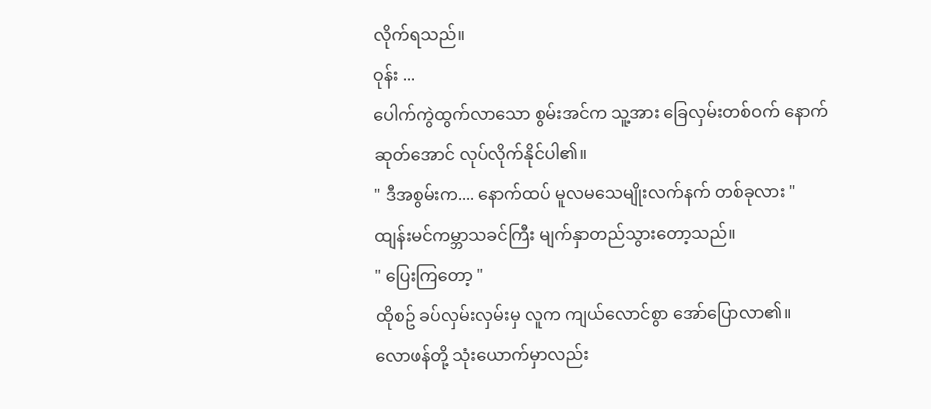လိုက်ရသည်။
ဝုန်း ...
ပေါက်ကွဲထွက်လာသော စွမ်းအင်က သူ့အား ခြေလှမ်းတစ်ဝက် နောက်ဆုတ်အောင် လုပ်လိုက်နိုင်ပါ၏။
" ဒီအစွမ်းက.... နောက်ထပ် မူလမသေမျိုးလက်နက် တစ်ခုလား "
ထျန်းမင်ကမ္ဘာသခင်ကြီး မျက်နှာတည်သွားတော့သည်။
" ပြေးကြတော့ "
ထိုစဥ် ခပ်လှမ်းလှမ်းမှ လူက ကျယ်လောင်စွာ အော်ပြောလာ၏။
လောဖန်တို့ သုံးယောက်မှာလည်း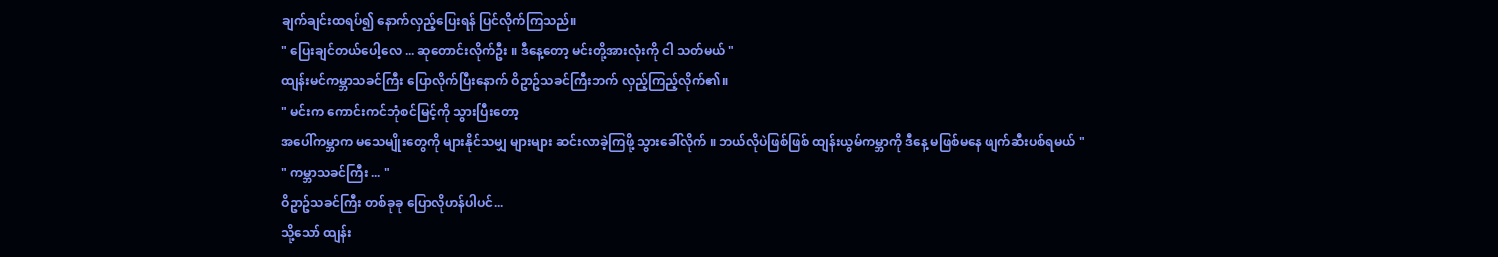ချက်ချင်းထရပ်၍ နောက်လှည့်ပြေးရန် ပြင်လိုက်ကြသည်။
" ပြေးချင်တယ်ပေါ့လေ ... ဆုတောင်းလိုက်ဦး ။ ဒီနေ့တော့ မင်းတို့အားလုံးကို ငါ သတ်မယ် "
ထျန်းမင်ကမ္ဘာသခင်ကြီး ပြောလိုက်ပြီးနောက် ဝိဥာဥ်သခင်ကြီးဘက် လှည့်ကြည့်လိုက်၏။
" မင်းက ကောင်းကင်ဘုံစင်မြင့်ကို သွားပြီးတော့
အပေါ်ကမ္ဘာက မသေမျိုးတွေကို များနိုင်သမျှ များများ ဆင်းလာခဲ့ကြဖို့ သွားခေါ်လိုက် ။ ဘယ်လိုပဲဖြစ်ဖြစ် ထျန်းယွမ်ကမ္ဘာကို ဒီနေ့ မဖြစ်မနေ ဖျက်ဆီးပစ်ရမယ် "
" ကမ္ဘာသခင်ကြီး ... "
ဝိဥာဥ်သခင်ကြီး တစ်ခုခု ပြောလိုဟန်ပါပင်...
သို့သော် ထျန်း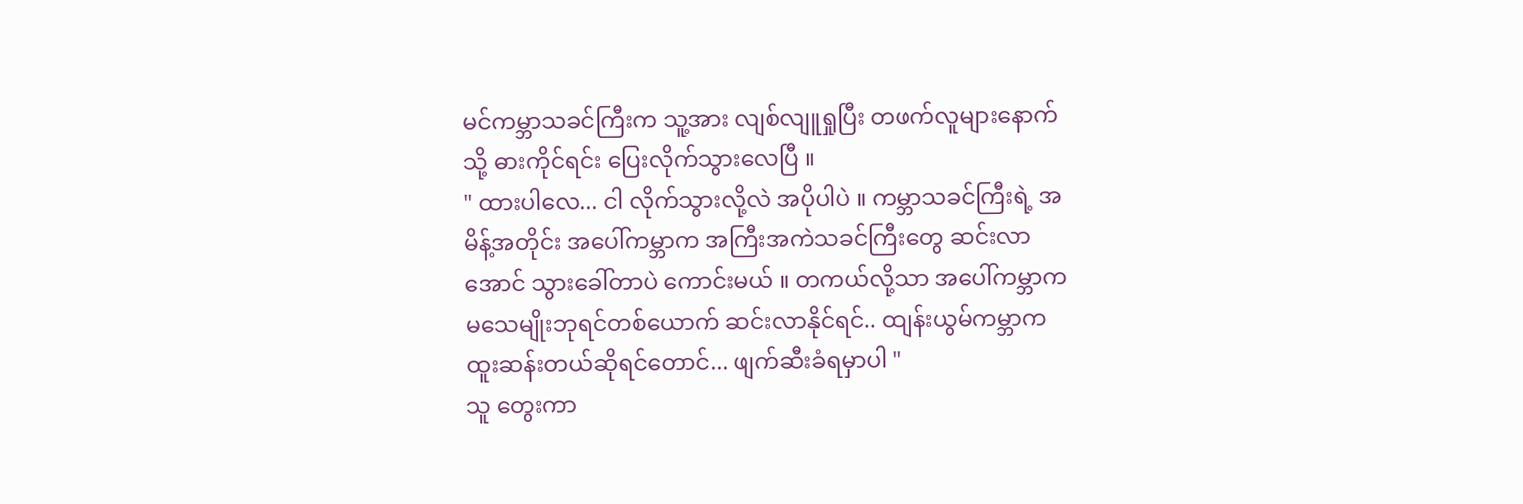မင်ကမ္ဘာသခင်ကြီးက သူ့အား လျစ်လျူရှုပြီး တဖက်လူများနောက်သို့ ဓားကိုင်ရင်း ပြေးလိုက်သွားလေပြီ ။
" ထားပါလေ... ငါ လိုက်သွားလို့လဲ အပိုပါပဲ ။ ကမ္ဘာသခင်ကြီးရဲ့ အမိန့်အတိုင်း အပေါ်ကမ္ဘာက အကြီးအကဲသခင်ကြီးတွေ ဆင်းလာအောင် သွားခေါ်တာပဲ ကောင်းမယ် ။ တကယ်လို့သာ အပေါ်ကမ္ဘာက မသေမျိုးဘုရင်တစ်ယောက် ဆင်းလာနိုင်ရင်.. ထျန်းယွမ်ကမ္ဘာက ထူးဆန်းတယ်ဆိုရင်တောင်... ဖျက်ဆီးခံရမှာပါ "
သူ တွေးကာ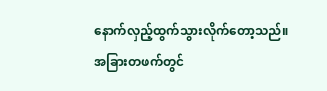နောက်လှည့်ထွက်သွားလိုက်တော့သည်။
အခြားတဖက်တွင်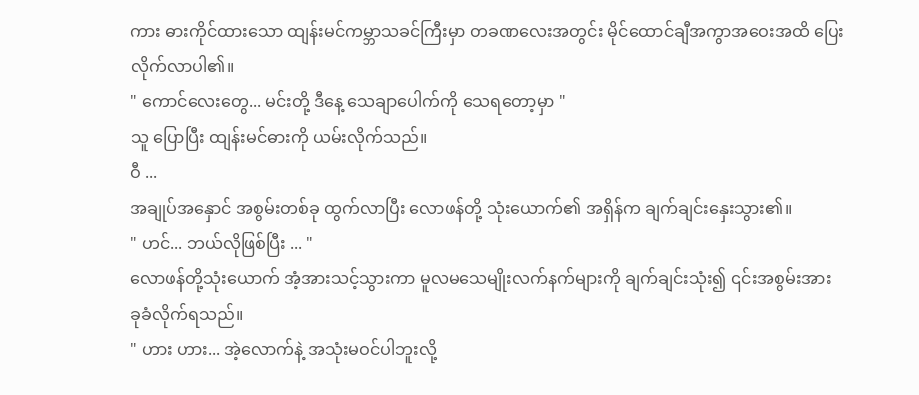ကား ဓားကိုင်ထားသော ထျန်းမင်ကမ္ဘာသခင်ကြီးမှာ တခဏလေးအတွင်း မိုင်ထောင်ချီအကွာအဝေးအထိ ပြေးလိုက်လာပါ၏။
" ကောင်လေးတွေ... မင်းတို့ ဒီနေ့ သေချာပေါက်ကို သေရတော့မှာ "
သူ ပြောပြီး ထျန်းမင်ဓားကို ယမ်းလိုက်သည်။
ဝီ ...
အချုပ်အနှောင် အစွမ်းတစ်ခု ထွက်လာပြီး လောဖန်တို့ သုံးယောက်၏ အရှိန်က ချက်ချင်းနှေးသွား၏။
" ဟင်... ဘယ်လိုဖြစ်ပြီး ... "
လောဖန်တို့သုံးယောက် အံ့အားသင့်သွားကာ မူလမသေမျိုးလက်နက်များကို ချက်ချင်းသုံး၍ ၎င်းအစွမ်းအား ခုခံလိုက်ရသည်။
" ဟား ဟား... အဲ့လောက်နဲ့ အသုံးမဝင်ပါဘူးလို့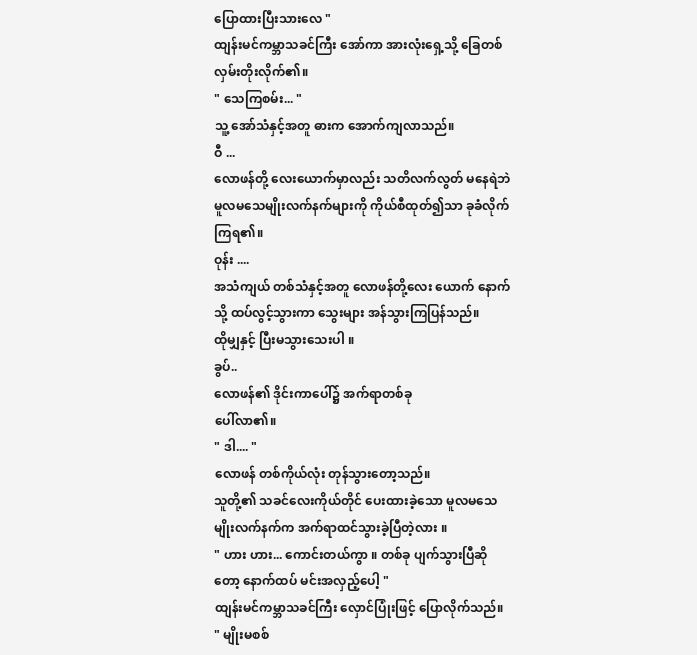ပြောထားပြီးသားလေ "
ထျန်းမင်ကမ္ဘာသခင်ကြီး အော်ကာ အားလုံးရှေ့သို့ ခြေတစ်လှမ်းတိုးလိုက်၏။
" သေကြစမ်း... "
သူ့ အော်သံနှင့်အတူ ဓားက အောက်ကျလာသည်။
ဝီ ...
လောဖန်တို့ လေးယောက်မှာလည်း သတိလက်လွတ် မနေရဲဘဲ မူလမသေမျိုးလက်နက်များကို ကိုယ်စီထုတ်၍သာ ခုခံလိုက်ကြရ၏။
ဝုန်း ....
အသံကျယ် တစ်သံနှင့်အတူ လောဖန်တို့လေး ယောက် နောက်သို့ ထပ်လွင့်သွားကာ သွေးများ အန်သွားကြပြန်သည်။
ထိုမျှနှင့် ပြီးမသွားသေးပါ ။
ခွပ်..
လောဖန်၏ ဒိုင်းကာပေါ်၌ အက်ရာတစ်ခု
ပေါ်လာ၏။
" ဒါ.... "
လောဖန် တစ်ကိုယ်လုံး တုန်သွားတော့သည်။
သူတို့၏ သခင်လေးကိုယ်တိုင် ပေးထားခဲ့သော မူလမသေမျိုးလက်နက်က အက်ရာထင်သွားခဲ့ပြီတဲ့လား ။
" ဟား ဟား... ကောင်းတယ်ကွာ ။ တစ်ခု ပျက်သွားပြီဆိုတော့ နောက်ထပ် မင်းအလှည့်ပေါ့ "
ထျန်းမင်ကမ္ဘာသခင်ကြီး လှောင်ပြုံးဖြင့် ပြောလိုက်သည်။
" မျိုးမစစ်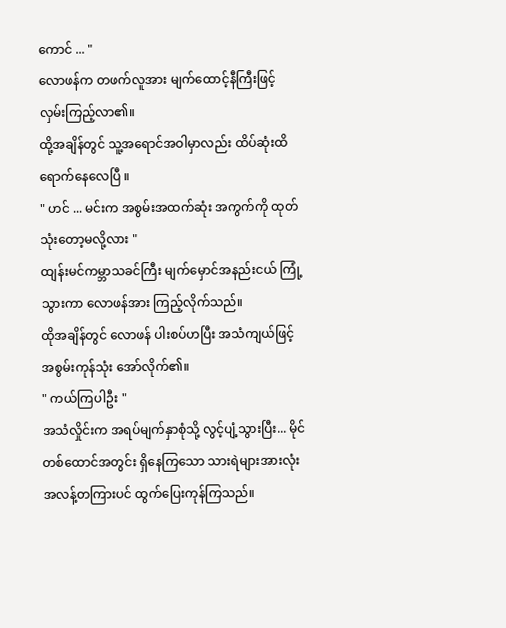ကောင် ... "
လောဖန်က တဖက်လူအား မျက်ထောင့်နီကြီးဖြင့် လှမ်းကြည့်လာ၏။
ထို့အချိန်တွင် သူ့အရောင်အဝါမှာလည်း ထိပ်ဆုံးထိ ရောက်နေလေပြီ ။
" ဟင် ... မင်းက အစွမ်းအထက်ဆုံး အကွက်ကို ထုတ်သုံးတော့မလို့လား "
ထျန်းမင်ကမ္ဘာသခင်ကြီး မျက်မှောင်အနည်းငယ် ကြုံ့သွားကာ လောဖန်အား ကြည့်လိုက်သည်။
ထိုအချိန်တွင် လောဖန် ပါးစပ်ဟပြီး အသံကျယ်ဖြင့် အစွမ်းကုန်သုံး အော်လိုက်၏။
" ကယ်ကြပါဦး "
အသံလှိုင်းက အရပ်မျက်နှာစုံသို့ လွင့်ပျံ့သွားပြီး... မိုင်တစ်ထောင်အတွင်း ရှိနေကြသော သားရဲများအားလုံး အလန့်တကြားပင် ထွက်ပြေးကုန်ကြသည်။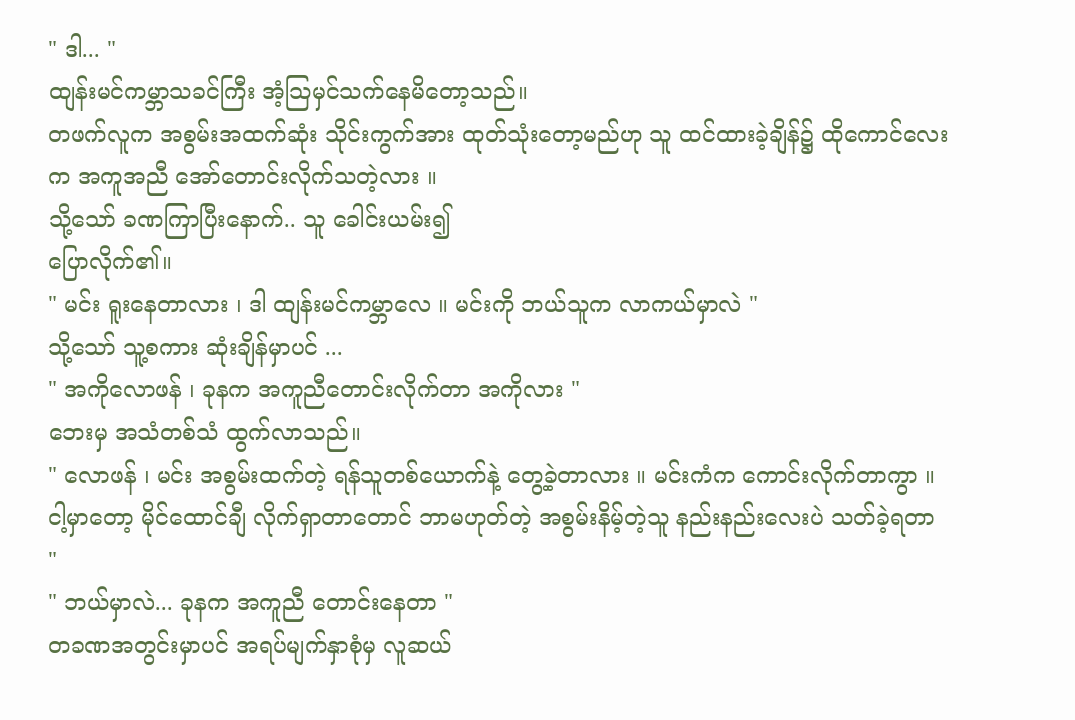" ဒါ... "
ထျန်းမင်ကမ္ဘာသခင်ကြီး အံ့သြမှင်သက်နေမိတော့သည်။
တဖက်လူက အစွမ်းအထက်ဆုံး သိုင်းကွက်အား ထုတ်သုံးတော့မည်ဟု သူ ထင်ထားခဲ့ချိန်၌ ထိုကောင်လေးက အကူအညီ အော်တောင်းလိုက်သတဲ့လား ။
သို့သော် ခဏကြာပြီးနောက်.. သူ ခေါင်းယမ်း၍
ပြောလိုက်၏။
" မင်း ရူးနေတာလား ၊ ဒါ ထျန်းမင်ကမ္ဘာလေ ။ မင်းကို ဘယ်သူက လာကယ်မှာလဲ "
သို့သော် သူ့စကား ဆုံးချိန်မှာပင် ...
" အကိုလောဖန် ၊ ခုနက အကူညီတောင်းလိုက်တာ အကိုလား "
ဘေးမှ အသံတစ်သံ ထွက်လာသည်။
" လောဖန် ၊ မင်း အစွမ်းထက်တဲ့ ရန်သူတစ်ယောက်နဲ့ တွေ့ခဲ့တာလား ။ မင်းကံက ကောင်းလိုက်တာကွာ ။ ငါ့မှာတော့ မိုင်ထောင်ချီ လိုက်ရှာတာတောင် ဘာမဟုတ်တဲ့ အစွမ်းနိမ့်တဲ့သူ နည်းနည်းလေးပဲ သတ်ခဲ့ရတာ "
" ဘယ်မှာလဲ... ခုနက အကူညီ တောင်းနေတာ "
တခဏအတွင်းမှာပင် အရပ်မျက်နှာစုံမှ လူဆယ်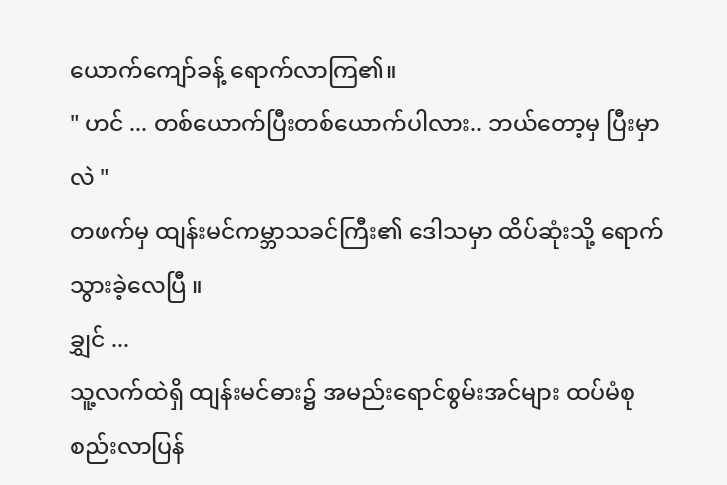ယောက်ကျော်ခန့် ရောက်လာကြ၏။
" ဟင် ... တစ်ယောက်ပြီးတစ်ယောက်ပါလား.. ဘယ်တော့မှ ပြီးမှာလဲ "
တဖက်မှ ထျန်းမင်ကမ္ဘာသခင်ကြီး၏ ဒေါသမှာ ထိပ်ဆုံးသို့ ရောက်သွားခဲ့လေပြီ ။
ချွှင် ...
သူ့လက်ထဲရှိ ထျန်းမင်ဓား၌ အမည်းရောင်စွမ်းအင်များ ထပ်မံစုစည်းလာပြန်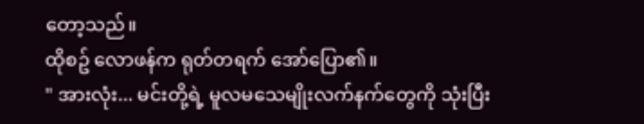တော့သည်။
ထိုစဥ် လောဖန်က ရုတ်တရက် အော်ပြော၏။
" အားလုံး... မင်းတို့ရဲ့ မူလမသေမျိုးလက်နက်တွေကို သုံးပြီး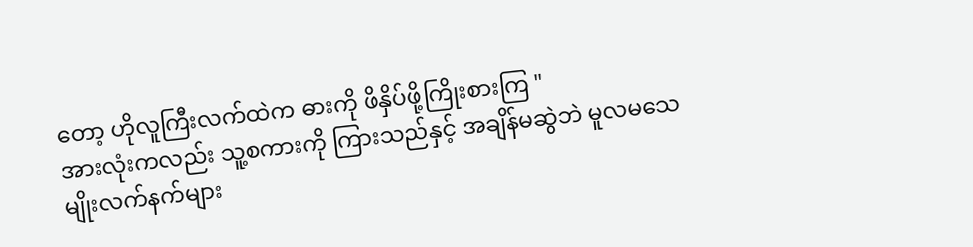တော့ ဟိုလူကြီးလက်ထဲက ဓားကို ဖိနှိပ်ဖို့ကြိုးစားကြ "
အားလုံးကလည်း သူ့စကားကို ကြားသည်နှင့် အချိန်မဆွဲဘဲ မူလမသေမျိုးလက်နက်များ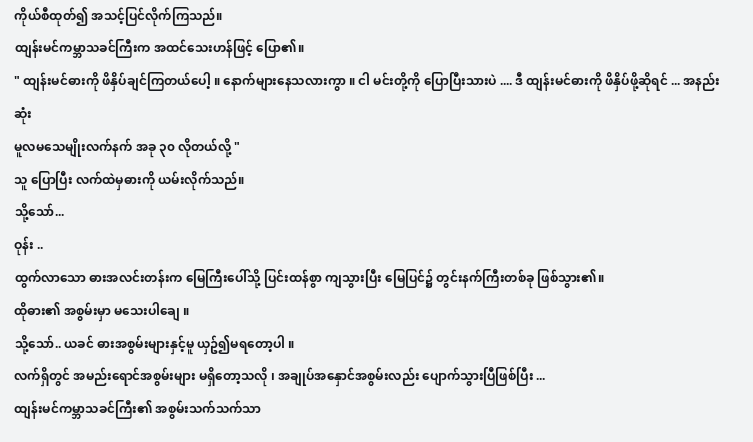ကိုယ်စီထုတ်၍ အသင့်ပြင်လိုက်ကြသည်။
ထျန်းမင်ကမ္ဘာသခင်ကြီးက အထင်သေးဟန်ဖြင့် ပြော၏။
" ထျန်းမင်ဓားကို ဖိနှိပ်ချင်ကြတယ်ပေါ့ ။ နောက်များနေသလားကွာ ။ ငါ မင်းတို့ကို ပြောပြီးသားပဲ .... ဒီ ထျန်းမင်ဓားကို ဖိနှိပ်ဖို့ဆိုရင် ... အနည်းဆုံး
မူလမသေမျိုးလက်နက် အခု ၃၀ လိုတယ်လို့ "
သူ ပြောပြီး လက်ထဲမှဓားကို ယမ်းလိုက်သည်။
သို့သော်...
ဝုန်း ..
ထွက်လာသော ဓားအလင်းတန်းက မြေကြီးပေါ်သို့ ပြင်းထန်စွာ ကျသွားပြီး မြေပြင်၌ တွင်းနက်ကြီးတစ်ခု ဖြစ်သွား၏။
ထိုဓား၏ အစွမ်းမှာ မသေးပါချေ ။
သို့သော်.. ယခင် ဓားအစွမ်းများနှင့်မူ ယှဥ်၍မရတော့ပါ ။
လက်ရှိတွင် အမည်းရောင်အစွမ်းများ မရှိတော့သလို ၊ အချုပ်အနှောင်အစွမ်းလည်း ပျောက်သွားပြီဖြစ်ပြီး ...
ထျန်းမင်ကမ္ဘာသခင်ကြီး၏ အစွမ်းသက်သက်သာ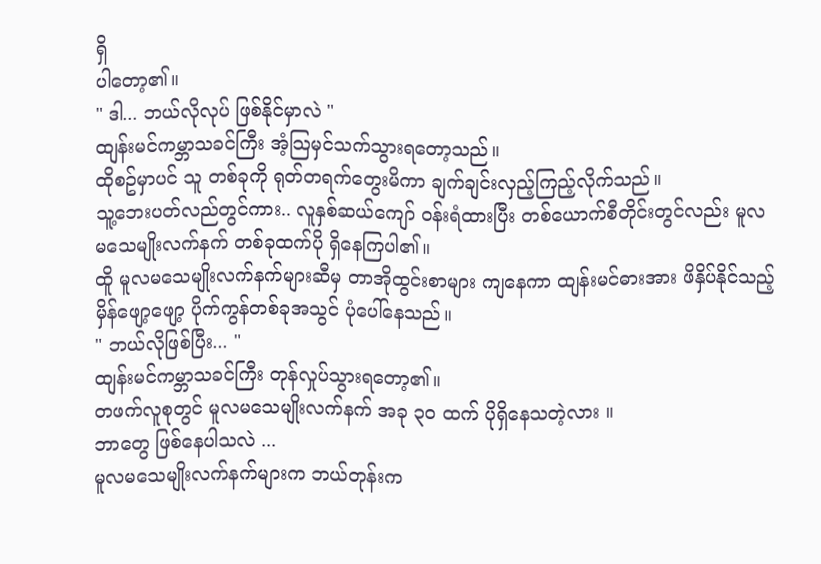ရှိ
ပါတော့၏။
" ဒါ... ဘယ်လိုလုပ် ဖြစ်နိုင်မှာလဲ "
ထျန်းမင်ကမ္ဘာသခင်ကြီး အံ့သြမှင်သက်သွားရတော့သည်။
ထိုစဥ်မှာပင် သူ တစ်ခုကို ရုတ်တရက်တွေးမိကာ ချက်ချင်းလှည့်ကြည့်လိုက်သည်။
သူ့ဘေးပတ်လည်တွင်ကား.. လူနှစ်ဆယ်ကျော် ဝန်းရံထားပြီး တစ်ယောက်စီတိုင်းတွင်လည်း မူလမသေမျိုးလက်နက် တစ်ခုထက်ပို ရှိနေကြပါ၏။
ထိူ မူလမသေမျိုးလက်နက်များဆီမှ တာအိုထွင်းစာများ ကျနေကာ ထျန်းမင်ဓားအား ဖိနှိပ်နိုင်သည့် မှိန်ဖျော့ဖျော့ ပိုက်ကွန်တစ်ခုအသွင် ပုံပေါ်နေသည်။
" ဘယ်လိုဖြစ်ပြီး... "
ထျန်းမင်ကမ္ဘာသခင်ကြီး တုန်လှုပ်သွားရတော့၏။
တဖက်လူစုတွင် မူလမသေမျိုးလက်နက် အခု ၃၀ ထက် ပိုရှိနေသတဲ့လား ။
ဘာတွေ ဖြစ်နေပါသလဲ ...
မူလမသေမျိုးလက်နက်များက ဘယ်တုန်းက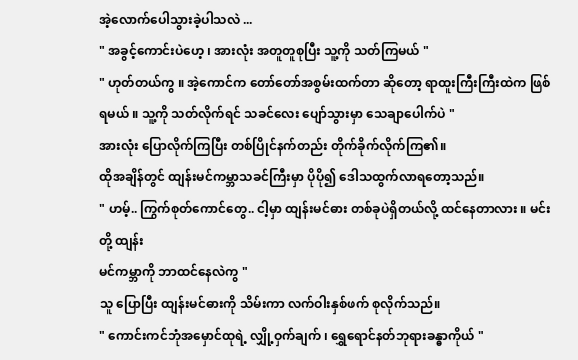အဲ့လောက်ပေါသွားခဲ့ပါသလဲ ...
" အခွင့်ကောင်းပဲဟေ့ ၊ အားလုံး အတူတူစုပြီး သူ့ကို သတ်ကြမယ် "
" ဟုတ်တယ်ကွ ။ အဲ့ကောင်က တော်တော်အစွမ်းထက်တာ ဆိုတော့ ရာထူးကြီးကြီးထဲက ဖြစ်ရမယ် ။ သူ့ကို သတ်လိုက်ရင် သခင်လေး ပျော်သွားမှာ သေချာပေါက်ပဲ "
အားလုံး ပြောလိုက်ကြပြီး တစ်ပြိုင်နက်တည်း တိုက်ခိုက်လိုက်ကြ၏။
ထိုအချိန်တွင် ထျန်းမင်ကမ္ဘာသခင်ကြီးမှာ ပိုပို၍ ဒေါသထွက်လာရတော့သည်။
" ဟမ့်.. ကြွက်စုတ်ကောင်တွေ.. ငါ့မှာ ထျန်းမင်ဓား တစ်ခုပဲရှိတယ်လို့ ထင်နေတာလား ။ မင်းတို့ ထျန်း
မင်ကမ္ဘာကို ဘာထင်နေလဲကွ "
သူ ပြောပြီး ထျန်းမင်ဓားကို သိမ်းကာ လက်ဝါးနှစ်ဖက် စုလိုက်သည်။
" ကောင်းကင်ဘုံအမှောင်ထုရဲ့ လျှို့ဝှက်ချက် ၊ ရွှေရောင်နတ်ဘုရားခန္ဓာကိုယ် "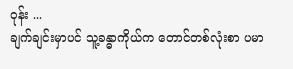ဝုန်း ...
ချက်ချင်းမှာပင် သူ့ခန္ဓာကိုယ်က တောင်တစ်လုံးစာ ပမာ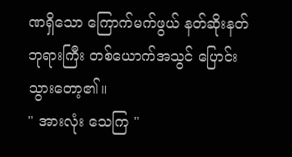ဏရှိသော ကြောက်မက်ဖွယ် နတ်ဆိုးနတ်ဘုရားကြီး တစ်ယောက်အသွင် ပြောင်းသွားတော့၏။
" အားလုံး သေကြ "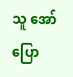သူ အော်ပြော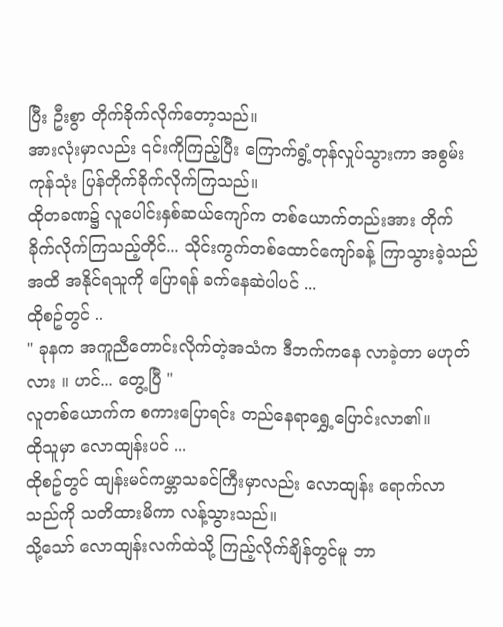ပြီး ဦးစွာ တိုက်ခိုက်လိုက်တော့သည်။
အားလုံးမှာလည်း ၎င်းကိုကြည့်ပြီး ကြောက်ရွံ့တုန်လှုပ်သွားကာ အစွမ်းကုန်သုံး ပြန်တိုက်ခိုက်လိုက်ကြသည်။
ထိုတခဏ၌ လူပေါင်းနှစ်ဆယ်ကျော်က တစ်ယောက်တည်းအား တိုက်ခိုက်လိုက်ကြသည့်တိုင်... သိုင်းကွက်တစ်ထောင်ကျော်ခန့် ကြာသွားခဲ့သည်အထိ အနိုင်ရသူကို ပြောရန် ခက်နေဆဲပါပင် ...
ထိုစဥ်တွင် ..
" ခုနက အကူညီတောင်းလိုက်တဲ့အသံက ဒီဘက်ကနေ လာခဲ့တာ မဟုတ်လား ။ ဟင်... တွေ့ပြီ "
လူတစ်ယောက်က စကားပြောရင်း တည်နေရာရွှေ့ပြောင်းလာ၏။
ထိုသူမှာ လောထျန်းပင် ...
ထိုစဥ်တွင် ထျန်းမင်ကမ္ဘာသခင်ကြီးမှာလည်း လောထျန်း ရောက်လာသည်ကို သတိထားမိကာ လန့်သွားသည်။
သို့သော် လောထျန်းလက်ထဲသို့ ကြည့်လိုက်ချိန်တွင်မူ ဘာ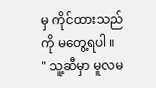မှ ကိုင်ထားသည်ကို မတွေ့ရပါ ။
" သူ့ဆီမှာ မူလမ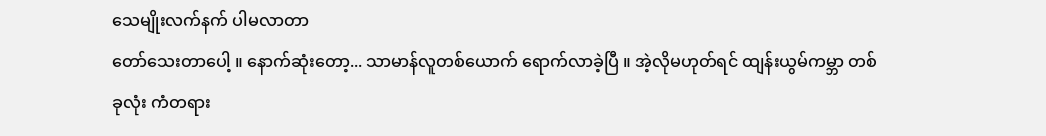သေမျိုးလက်နက် ပါမလာတာ
တော်သေးတာပေါ့ ။ နောက်ဆုံးတော့... သာမာန်လူတစ်ယောက် ရောက်လာခဲ့ပြီ ။ အဲ့လိုမဟုတ်ရင် ထျန်းယွမ်ကမ္ဘာ တစ်ခုလုံး ကံတရား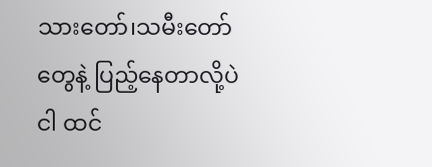သားတော်၊သမီးတော် တွေနဲ့ ပြည့်နေတာလို့ပဲ ငါ ထင်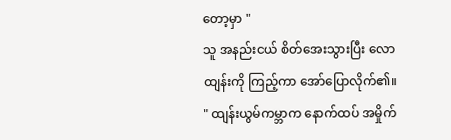တော့မှာ "
သူ အနည်းငယ် စိတ်အေးသွားပြီး လောထျန်းကို ကြည့်ကာ အော်ပြောလိုက်၏။
" ထျန်းယွမ်ကမ္ဘာက နောက်ထပ် အမှိုက်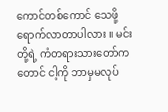ကောင်တစ်ကောင် သေဖို့ရောက်လာတာပါလား ။ မင်းတို့ရဲ့ ကံတရားသားတော်ကတောင် ငါ့ကို ဘာမှမလုပ်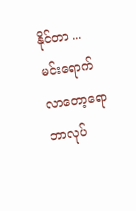နိုင်တာ ...မင်းရောက်လာတော့ရော ဘာလုပ်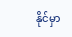နိုင်မှာ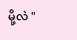မို့လဲ "